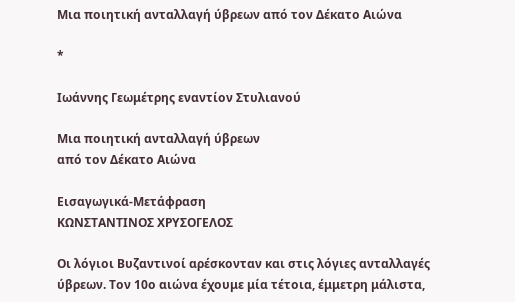Μια ποιητική ανταλλαγή ύβρεων από τον Δέκατο Aιώνα

*

Ιωάννης Γεωμέτρης εναντίον Στυλιανού

Μια ποιητική ανταλλαγή ύβρεων
από τον Δέκατο Aιώνα

Εισαγωγικά-Μετάφραση
ΚΩΝΣΤΑΝΤΙΝΟΣ ΧΡΥΣΟΓΕΛΟΣ

Οι λόγιοι Βυζαντινοί αρέσκονταν και στις λόγιες ανταλλαγές ύβρεων. Τον 10ο αιώνα έχουμε μία τέτοια, έμμετρη μάλιστα,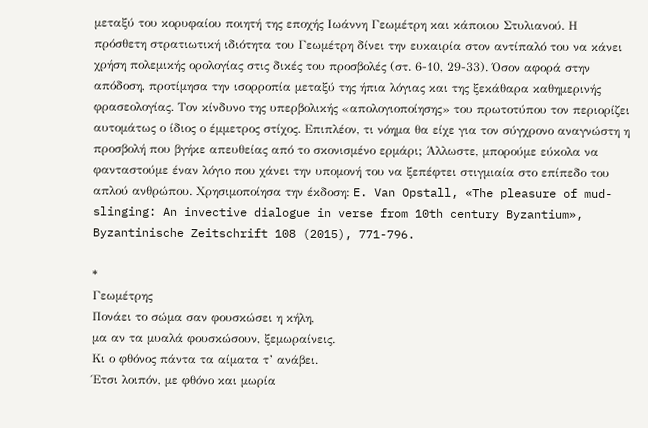μεταξύ του κορυφαίου ποιητή της εποχής Ιωάννη Γεωμέτρη και κάποιου Στυλιανού. Η πρόσθετη στρατιωτική ιδιότητα του Γεωμέτρη δίνει την ευκαιρία στον αντίπαλό του να κάνει χρήση πολεμικής ορολογίας στις δικές του προσβολές (στ. 6-10, 29-33). Όσον αφορά στην απόδοση, προτίμησα την ισορροπία μεταξύ της ήπια λόγιας και της ξεκάθαρα καθημερινής φρασεολογίας. Τον κίνδυνο της υπερβολικής «απολογιοποίησης» του πρωτοτύπου τον περιορίζει αυτομάτως ο ίδιος ο έμμετρος στίχος. Επιπλέον, τι νόημα θα είχε για τον σύγχρονο αναγνώστη η προσβολή που βγήκε απευθείας από το σκονισμένο ερμάρι; Άλλωστε, μπορούμε εύκολα να φανταστούμε έναν λόγιο που χάνει την υπομονή του να ξεπέφτει στιγμιαία στο επίπεδο του απλού ανθρώπου. Χρησιμοποίησα την έκδοση: E. Van Opstall, «The pleasure of mud-slinging: An invective dialogue in verse from 10th century Byzantium», Byzantinische Zeitschrift 108 (2015), 771-796.

*
Γεωμέτρης
Πονάει το σώμα σαν φουσκώσει η κήλη,
μα αν τα μυαλά φουσκώσουν, ξεμωραίνεις.
Κι ο φθόνος πάντα τα αίματα τ’ ανάβει.
Έτσι λοιπόν, με φθόνο και μωρία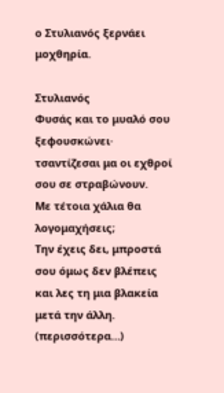ο Στυλιανός ξερνάει μοχθηρία.

Στυλιανός
Φυσάς και το μυαλό σου ξεφουσκώνει·
τσαντίζεσαι μα οι εχθροί σου σε στραβώνουν.
Με τέτοια χάλια θα λογομαχήσεις;
Την έχεις δει, μπροστά σου όμως δεν βλέπεις
και λες τη μια βλακεία μετά την άλλη. (περισσότερα…)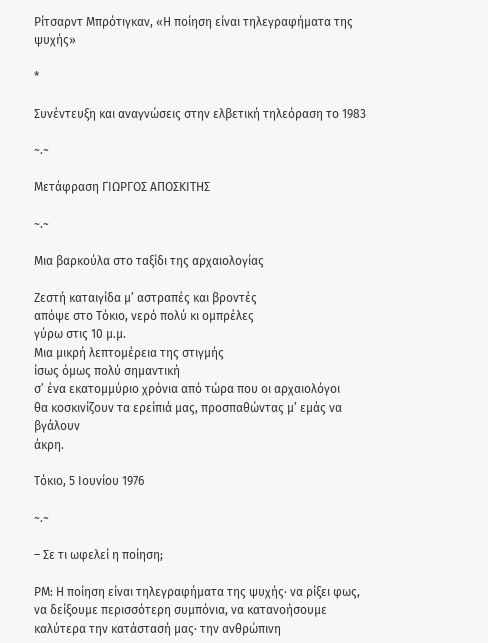Ρίτσαρντ Μπρότιγκαν, «Η ποίηση είναι τηλεγραφήματα της ψυχής»

*

Συνέντευξη και αναγνώσεις στην ελβετική τηλεόραση το 1983

~.~

Μετάφραση ΓΙΩΡΓΟΣ ΑΠΟΣΚΙΤΗΣ

~.~

Μια βαρκούλα στο ταξίδι της αρχαιολογίας

Ζεστή καταιγίδα μ’ αστραπές και βροντές
απόψε στο Τόκιο, νερό πολύ κι ομπρέλες
γύρω στις 10 μ.μ.
Μια μικρή λεπτομέρεια της στιγμής
ίσως όμως πολύ σημαντική
σ’ ένα εκατομμύριο χρόνια από τώρα που οι αρχαιολόγοι
θα κοσκινίζουν τα ερείπιά μας, προσπαθώντας μ’ εμάς να βγάλουν
άκρη.

Τόκιο, 5 Ιουνίου 1976

~.~

– Σε τι ωφελεί η ποίηση;

ΡΜ: Η ποίηση είναι τηλεγραφήματα της ψυχής· να ρίξει φως, να δείξουμε περισσότερη συμπόνια, να κατανοήσουμε καλύτερα την κατάστασή μας· την ανθρώπινη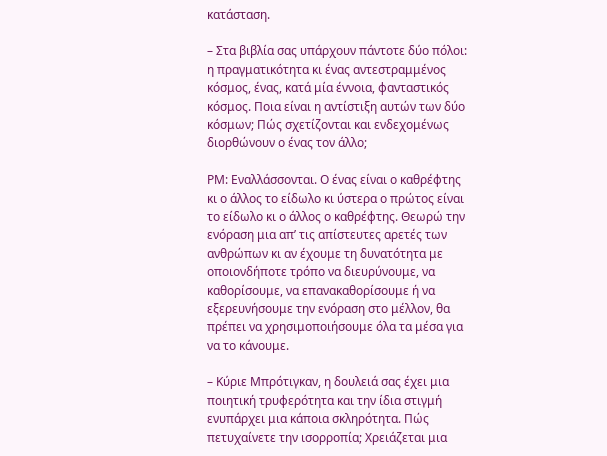κατάσταση.

– Στα βιβλία σας υπάρχουν πάντοτε δύο πόλοι: η πραγματικότητα κι ένας αντεστραμμένος κόσμος, ένας, κατά μία έννοια, φανταστικός κόσμος. Ποια είναι η αντίστιξη αυτών των δύο κόσμων; Πώς σχετίζονται και ενδεχομένως διορθώνουν ο ένας τον άλλο;

ΡΜ: Εναλλάσσονται. Ο ένας είναι ο καθρέφτης κι ο άλλος το είδωλο κι ύστερα ο πρώτος είναι το είδωλο κι ο άλλος ο καθρέφτης. Θεωρώ την ενόραση μια απ’ τις απίστευτες αρετές των ανθρώπων κι αν έχουμε τη δυνατότητα με οποιονδήποτε τρόπο να διευρύνουμε, να καθορίσουμε, να επανακαθορίσουμε ή να εξερευνήσουμε την ενόραση στο μέλλον, θα πρέπει να χρησιμοποιήσουμε όλα τα μέσα για να το κάνουμε.

– Κύριε Μπρότιγκαν, η δουλειά σας έχει μια ποιητική τρυφερότητα και την ίδια στιγμή ενυπάρχει μια κάποια σκληρότητα. Πώς πετυχαίνετε την ισορροπία; Χρειάζεται μια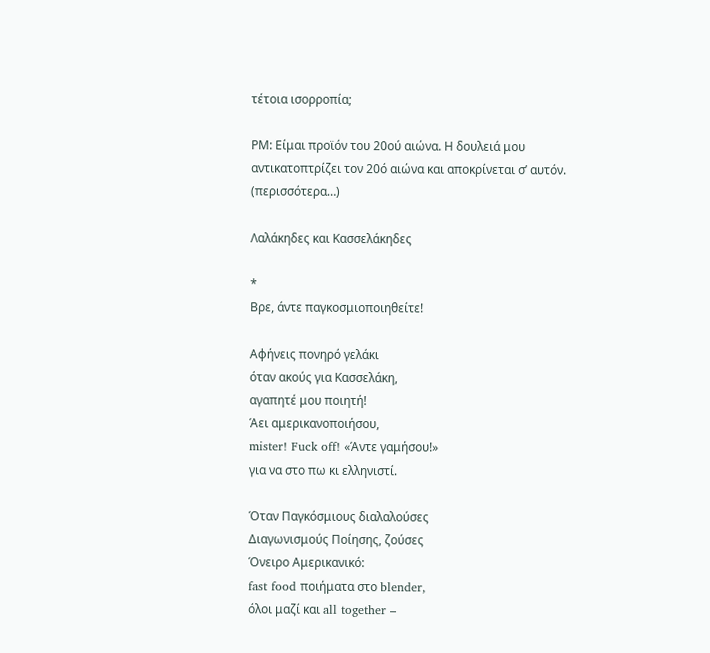τέτοια ισορροπία;

ΡΜ: Είμαι προϊόν του 20ού αιώνα. Η δουλειά μου αντικατοπτρίζει τον 20ό αιώνα και αποκρίνεται σ’ αυτόν. (περισσότερα…)

Λαλάκηδες και Κασσελάκηδες

*
Βρε, άντε παγκοσμιοποιηθείτε!

Αφήνεις πονηρό γελάκι
όταν ακούς για Κασσελάκη,
αγαπητέ μου ποιητή!
Άει αμερικανοποιήσου,
mister! Fuck off! «Άντε γαμήσου!»
για να στο πω κι ελληνιστί.

Όταν Παγκόσμιους διαλαλούσες
Διαγωνισμούς Ποίησης, ζούσες
Όνειρο Αμερικανικό:
fast food ποιήματα στο blender,
όλοι μαζί και all together –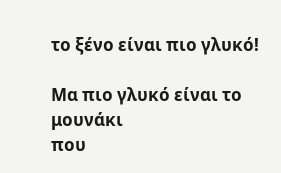το ξένο είναι πιο γλυκό!

Μα πιο γλυκό είναι το μουνάκι
που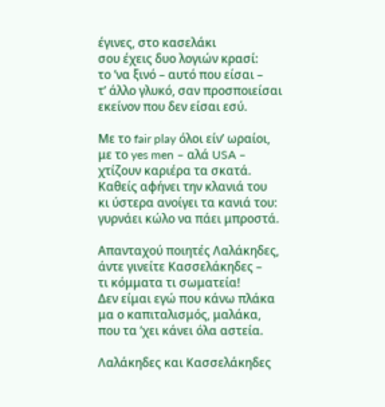έγινες, στο κασελάκι
σου έχεις δυο λογιών κρασί:
το ’να ξινό – αυτό που είσαι –
τ’ άλλο γλυκό, σαν προσποιείσαι
εκείνον που δεν είσαι εσύ.

Με το fair play όλοι είν’ ωραίοι,
με το yes men – αλά USA –
χτίζουν καριέρα τα σκατά.
Καθείς αφήνει την κλανιά του
κι ύστερα ανοίγει τα κανιά του:
γυρνάει κώλο να πάει μπροστά.

Απανταχού ποιητές Λαλάκηδες,
άντε γινείτε Κασσελάκηδες –
τι κόμματα τι σωματεία!
Δεν είμαι εγώ που κάνω πλάκα
μα ο καπιταλισμός, μαλάκα,
που τα ’χει κάνει όλα αστεία.

Λαλάκηδες και Κασσελάκηδες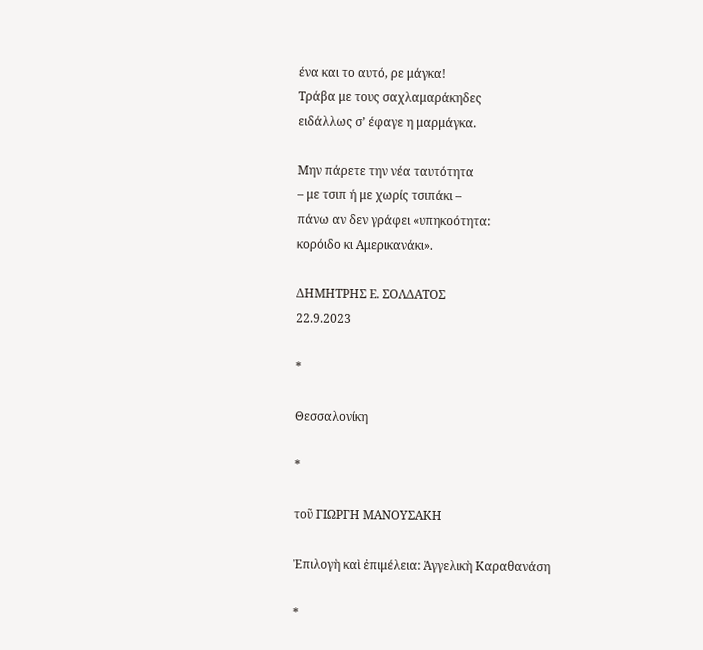ένα και το αυτό, ρε μάγκα!
Τράβα με τους σαχλαμαράκηδες
ειδάλλως σ’ έφαγε η μαρμάγκα.

Μην πάρετε την νέα ταυτότητα
– με τσιπ ή με χωρίς τσιπάκι –
πάνω αν δεν γράφει «υπηκοότητα:
κορόιδο κι Αμερικανάκι».

ΔΗΜΗΤΡΗΣ Ε. ΣΟΛΔΑΤΟΣ
22.9.2023

*

Θεσσαλονίκη

*

τοῦ ΓΙΩΡΓΗ ΜΑΝΟΥΣΑΚΗ

Ἐπιλογὴ καὶ ἐπιμέλεια: Ἀγγελικὴ Καραθανάση

*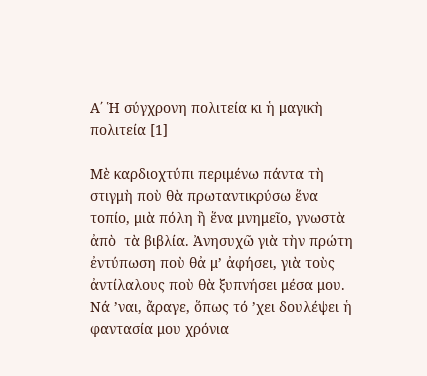Α΄ Ἡ σύγχρονη πολιτεία κι ἡ μαγικὴ πολιτεία [1]

Μὲ καρδιοχτύπι περιμένω πάντα τὴ στιγμὴ ποὺ θὰ πρωταντικρύσω ἕνα τοπίο, μιὰ πόλη ἢ ἕνα μνημεῖο, γνωστὰ ἀπὸ  τὰ βιβλία. Ἀνησυχῶ γιὰ τὴν πρώτη ἐντύπωση ποὺ θἀ μ’ ἀφήσει, γιὰ τοὺς ἀντίλαλους ποὺ θὰ ξυπνήσει μέσα μου. Νά ’ναι, ἄραγε, ὅπως τό ’χει δουλέψει ἡ φαντασία μου χρόνια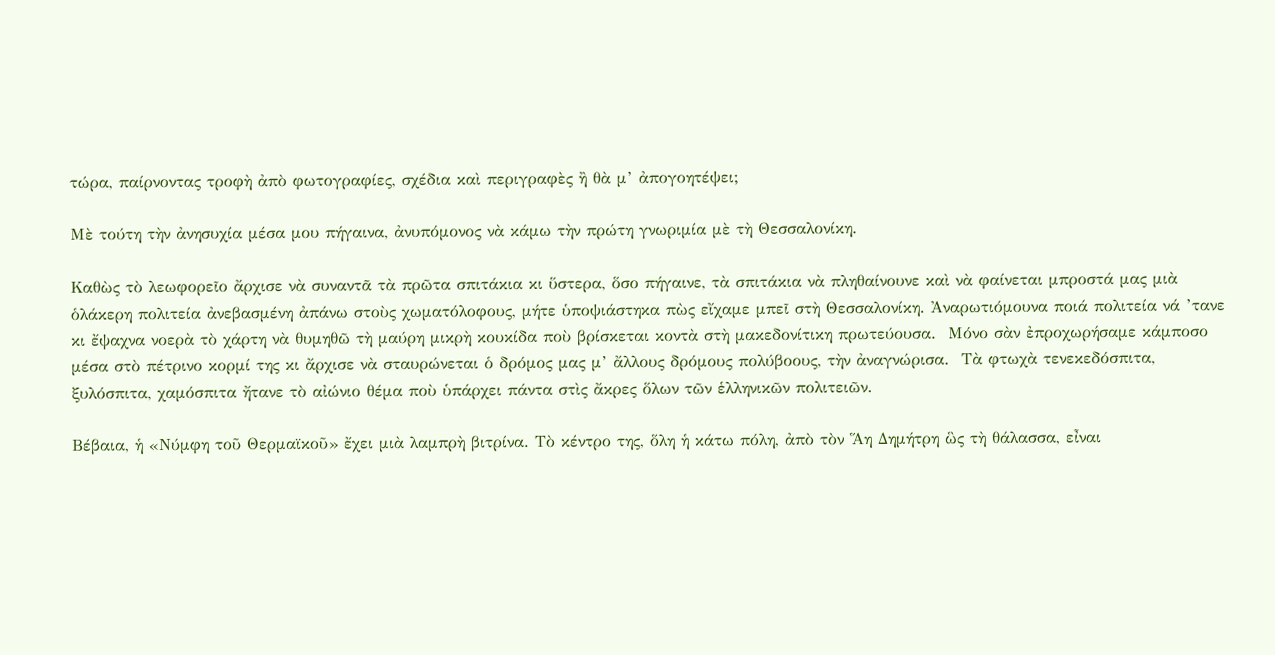τώρα, παίρνοντας τροφὴ ἀπὸ φωτογραφίες, σχέδια καὶ περιγραφὲς ἢ θὰ μ’ ἀπογοητέψει;

Μὲ τούτη τὴν ἀνησυχία μέσα μου πήγαινα, ἀνυπόμονος νὰ κάμω τὴν πρώτη γνωριμία μὲ τὴ Θεσσαλονίκη.

Καθὼς τὸ λεωφορεῖο ἄρχισε νὰ συναντᾶ τὰ πρῶτα σπιτάκια κι ὕστερα, ὅσο πήγαινε, τὰ σπιτάκια νὰ πληθαίνουνε καὶ νὰ φαίνεται μπροστά μας μιὰ ὁλάκερη πολιτεία ἀνεβασμένη ἀπάνω στοὺς χωματόλοφους, μήτε ὑποψιάστηκα πὼς εἴχαμε μπεῖ στὴ Θεσσαλονίκη. Ἀναρωτιόμουνα ποιά πολιτεία νά ’τανε κι ἔψαχνα νοερὰ τὸ χάρτη νὰ θυμηθῶ τὴ μαύρη μικρὴ κουκίδα ποὺ βρίσκεται κοντὰ στὴ μακεδονίτικη πρωτεύουσα.  Μόνο σὰν ἐπροχωρήσαμε κάμποσο μέσα στὸ πέτρινο κορμί της κι ἄρχισε νὰ σταυρώνεται ὁ δρόμος μας μ’ ἄλλους δρόμους πολύβοους, τὴν ἀναγνώρισα.  Τὰ φτωχὰ τενεκεδόσπιτα, ξυλόσπιτα, χαμόσπιτα ἤτανε τὸ αἰώνιο θέμα ποὺ ὑπάρχει πάντα στὶς ἄκρες ὅλων τῶν ἑλληνικῶν πολιτειῶν.

Βέβαια, ἡ «Νύμφη τοῦ Θερμαϊκοῦ» ἔχει μιὰ λαμπρὴ βιτρίνα. Τὸ κέντρο της, ὅλη ἡ κάτω πόλη, ἀπὸ τὸν Ἅη Δημήτρη ὣς τὴ θάλασσα, εἶναι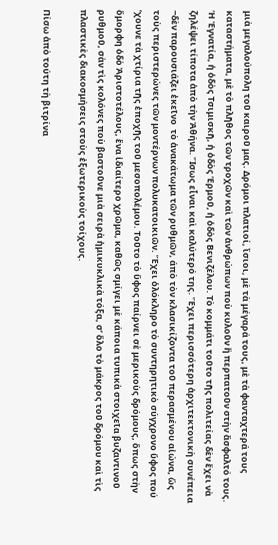μιὰ μεγαλούπολη τοῦ καιροῦ μας. Δρόμοι πλατιοί, ἴσιοι, μὲ τὰ μέγαρά τους, μὲ τὰ φανταχτερά τους καταστήματα, μὲ τὸ πλῆθος τῶν τροχῶν καὶ τῶν ἀνθρώπων ποὺ κυλοῦν ἢ περπατοῦν στὴν ἄσφαλτό τους. Ἡ Ἐγνατία, ἡ ὁδὸς Τσιμισκῆ, ἡ ὁδὸς Ἑρμοῦ, ἡ ὁδὸς Βενιζέλου. Τὸ κομμάτι τοῦτο τῆς πολιτείας δὲν ἔχει νὰ ζηλέψει τίποτα ἀπὸ τὴν Ἀθήνα. Ἴσως εἶναι καὶ καλύτερό της. Ἔχει περισσότερη ἀρχιτεκτονικὴ συνέπεια ‒δὲν παρουσιάζει ἐκεῖνο  τὸ ἀνακάτωμα τῶν ρυθμῶν, άπὸ τὸν κλασικίζοντα τοῦ περασμένου αἰώνα, ὣς τοὺς περιστερώνες τῶν μοντέρνων πολυκατοικιῶν. Ἔχει ὁλόκληρο τὸ συντηρητικὸ σύγχρονο ὕφος πού ’χουνε τὰ χτίρια τῆς ἐποχῆς τοῦ μεσοπολέμου. Τοῦτο τὸ ὕφος παίρνει σὲ μερικοὺς δρόμους, ὅπως στὴν ὄμορφη ὁδὸ Ἀριστοτέλους, ἕνα ἰδιαίτερο χρῶμα, καθῶς σμίγει μὲ κάποια τυπικὰ στοιχεῖα βυζαντινοῦ ρυθμοῦ, σὰν τὶς κολόνες ποὺ βαστοῦνε μιὰ σειρὰ ἡμικυκλικὰ τόξα, σ’ ὅλο τὸ μάκρος τοῦ δρόμου καὶ τὶς πλαστικὲς διακοσμήσεις στοὺς ἐξωτερικοὺς τοίχους.

Πίσω ἀπὸ τούτη τὴ βιτρίνα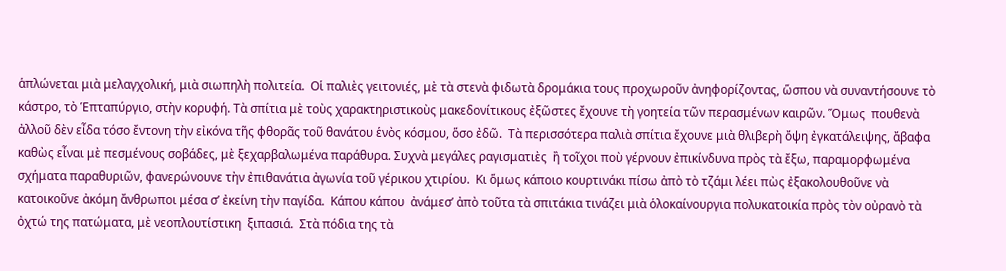ἁπλώνεται μιὰ μελαγχολική, μιὰ σιωπηλὴ πολιτεία.  Οἱ παλιὲς γειτονιές, μὲ τὰ στενὰ φιδωτὰ δρομάκια τους προχωροῦν ἀνηφορίζοντας, ὥσπου νὰ συναντήσουνε τὸ κάστρο, τὸ Ἑπταπύργιο, στὴν κορυφή. Τὰ σπίτια μὲ τοὺς χαρακτηριστικοὺς μακεδονίτικους ἐξῶστες ἔχουνε τὴ γοητεία τῶν περασμένων καιρῶν. Ὅμως  πουθενὰ ἀλλοῦ δὲν εἶδα τόσο ἔντονη τὴν εἰκόνα τῆς φθορᾶς τοῦ θανάτου ἑνὸς κόσμου, ὅσο ἐδῶ.  Τὰ περισσότερα παλιὰ σπίτια ἔχουνε μιὰ θλιβερὴ ὄψη ἐγκατάλειψης, ἄβαφα καθὼς εἶναι μὲ πεσμένους σοβάδες, μὲ ξεχαρβαλωμένα παράθυρα. Συχνὰ μεγάλες ραγισματιὲς  ἢ τοῖχοι ποὺ γέρνουν ἐπικίνδυνα πρὸς τὰ ἔξω, παραμορφωμένα σχήματα παραθυριῶν, φανερώνουνε τὴν ἐπιθανάτια ἀγωνία τοῦ γέρικου χτιρίου.  Κι ὅμως κάποιο κουρτινάκι πίσω ἀπὸ τὸ τζάμι λέει πὼς ἐξακολουθοῦνε νὰ κατοικοῦνε ἀκόμη ἄνθρωποι μέσα σ’ ἐκείνη τὴν παγίδα.  Κάπου κάπου  ἀνάμεσ’ ἀπὸ τοῦτα τὰ σπιτάκια τινάζει μιὰ ὁλοκαίνουργια πολυκατοικία πρὸς τὸν οὐρανὸ τὰ ὀχτώ της πατώματα, μὲ νεοπλουτίστικη  ξιπασιά.  Στὰ πόδια της τὰ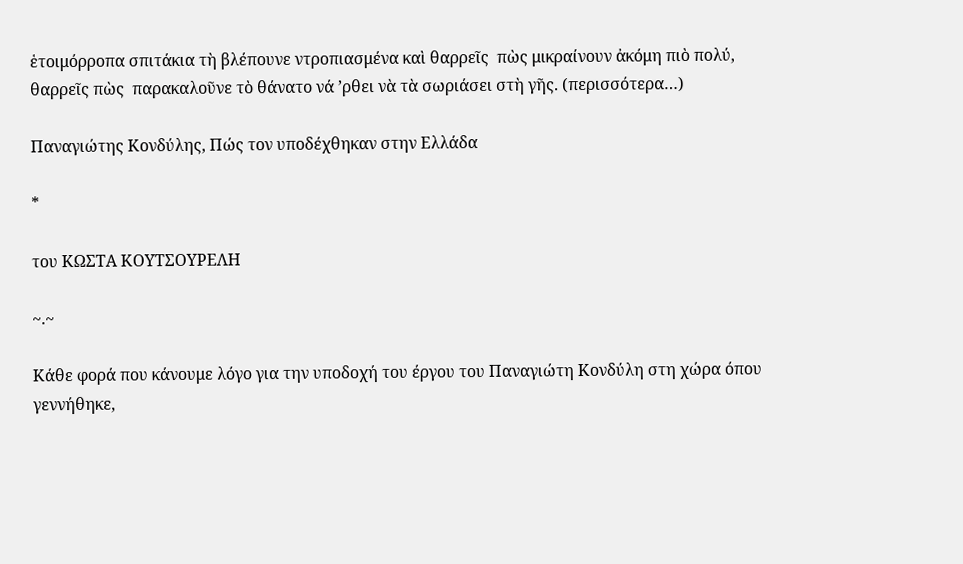ἑτοιμόρροπα σπιτάκια τὴ βλέπουνε ντροπιασμένα καὶ θαρρεῖς  πὼς μικραίνουν ἀκόμη πιὸ πολύ, θαρρεῖς πὼς  παρακαλοῦνε τὸ θάνατο νά ’ρθει νὰ τὰ σωριάσει στὴ γῆς. (περισσότερα…)

Παναγιώτης Κονδύλης, Πώς τον υποδέχθηκαν στην Ελλάδα

*

του ΚΩΣΤΑ ΚΟΥΤΣΟΥΡΕΛΗ

~.~

Κάθε φορά που κάνουμε λόγο για την υποδοχή του έργου του Παναγιώτη Κονδύλη στη χώρα όπου γεννήθηκε,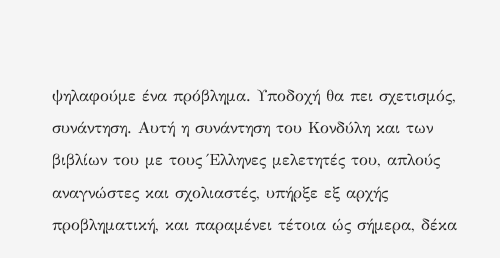ψηλαφούμε ένα πρόβλημα. Υποδοχή θα πει σχετισμός, συνάντηση. Αυτή η συνάντηση του Κονδύλη και των βιβλίων του με τους Έλληνες μελετητές του, απλούς αναγνώστες και σχολιαστές, υπήρξε εξ αρχής προβληματική, και παραμένει τέτοια ώς σήμερα, δέκα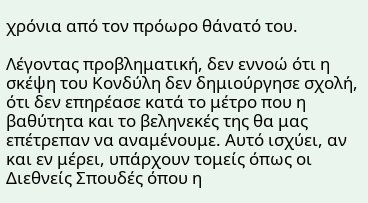χρόνια από τον πρόωρο θάνατό του.

Λέγοντας προβληματική, δεν εννοώ ότι η σκέψη του Κονδύλη δεν δημιούργησε σχολή, ότι δεν επηρέασε κατά το μέτρο που η βαθύτητα και το βεληνεκές της θα μας επέτρεπαν να αναμένουμε. Αυτό ισχύει, αν και εν μέρει, υπάρχουν τομείς όπως οι Διεθνείς Σπουδές όπου η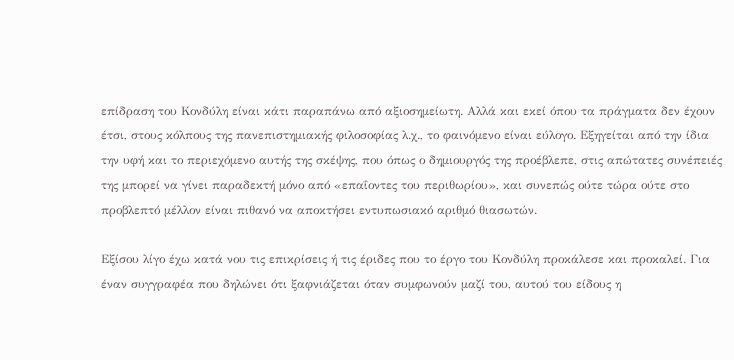επίδραση του Κονδύλη είναι κάτι παραπάνω από αξιοσημείωτη. Αλλά και εκεί όπου τα πράγματα δεν έχουν έτσι, στους κόλπους της πανεπιστημιακής φιλοσοφίας λ.χ., το φαινόμενο είναι εύλογο. Εξηγείται από την ίδια την υφή και το περιεχόμενο αυτής της σκέψης, που όπως ο δημιουργός της προέβλεπε, στις απώτατες συνέπειές της μπορεί να γίνει παραδεκτή μόνο από «επαΐοντες του περιθωρίου», και συνεπώς ούτε τώρα ούτε στο προβλεπτό μέλλον είναι πιθανό να αποκτήσει εντυπωσιακό αριθμό θιασωτών.

Εξίσου λίγο έχω κατά νου τις επικρίσεις ή τις έριδες που το έργο του Κονδύλη προκάλεσε και προκαλεί. Για έναν συγγραφέα που δηλώνει ότι ξαφνιάζεται όταν συμφωνούν μαζί του, αυτού του είδους η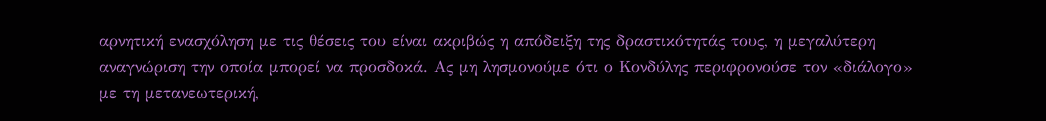αρνητική ενασχόληση με τις θέσεις του είναι ακριβώς η απόδειξη της δραστικότητάς τους, η μεγαλύτερη αναγνώριση την οποία μπορεί να προσδοκά. Ας μη λησμονούμε ότι ο Κονδύλης περιφρονούσε τον «διάλογο» με τη μετανεωτερική,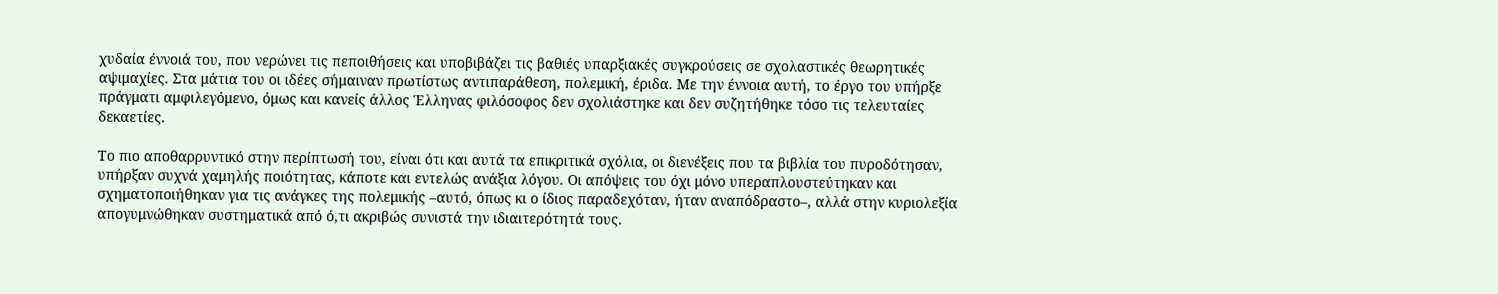χυδαία έννοιά του, που νερώνει τις πεποιθήσεις και υποβιβάζει τις βαθιές υπαρξιακές συγκρούσεις σε σχολαστικές θεωρητικές αψιμαχίες. Στα μάτια του οι ιδέες σήμαιναν πρωτίστως αντιπαράθεση, πολεμική, έριδα. Με την έννοια αυτή, το έργο του υπήρξε πράγματι αμφιλεγόμενο, όμως και κανείς άλλος Έλληνας φιλόσοφος δεν σχολιάστηκε και δεν συζητήθηκε τόσο τις τελευταίες δεκαετίες.

Το πιο αποθαρρυντικό στην περίπτωσή του, είναι ότι και αυτά τα επικριτικά σχόλια, οι διενέξεις που τα βιβλία του πυροδότησαν, υπήρξαν συχνά χαμηλής ποιότητας, κάποτε και εντελώς ανάξια λόγου. Οι απόψεις του όχι μόνο υπεραπλουστεύτηκαν και σχηματοποιήθηκαν για τις ανάγκες της πολεμικής –αυτό, όπως κι ο ίδιος παραδεχόταν, ήταν αναπόδραστο–, αλλά στην κυριολεξία απογυμνώθηκαν συστηματικά από ό,τι ακριβώς συνιστά την ιδιαιτερότητά τους.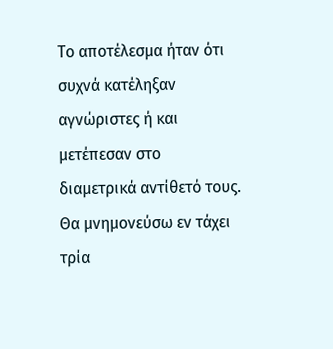Το αποτέλεσμα ήταν ότι συχνά κατέληξαν αγνώριστες ή και μετέπεσαν στο διαμετρικά αντίθετό τους. Θα μνημονεύσω εν τάχει τρία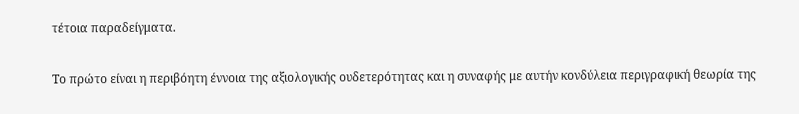τέτοια παραδείγματα.

Το πρώτο είναι η περιβόητη έννοια της αξιολογικής ουδετερότητας και η συναφής με αυτήν κονδύλεια περιγραφική θεωρία της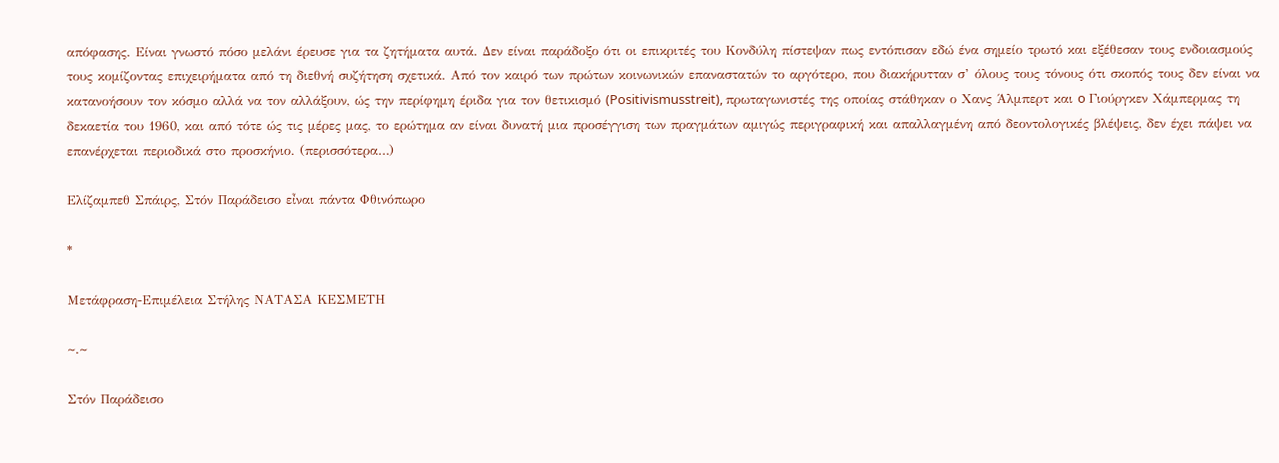απόφασης. Είναι γνωστό πόσο μελάνι έρευσε για τα ζητήματα αυτά. Δεν είναι παράδοξο ότι οι επικριτές του Κονδύλη πίστεψαν πως εντόπισαν εδώ ένα σημείο τρωτό και εξέθεσαν τους ενδοιασμούς τους κομίζοντας επιχειρήματα από τη διεθνή συζήτηση σχετικά. Από τον καιρό των πρώτων κοινωνικών επαναστατών το αργότερο, που διακήρυτταν σ’ όλους τους τόνους ότι σκοπός τους δεν είναι να κατανοήσουν τον κόσμο αλλά να τον αλλάξουν, ώς την περίφημη έριδα για τον θετικισμό (Positivismusstreit), πρωταγωνιστές της οποίας στάθηκαν ο Χανς Άλμπερτ και o Γιούργκεν Χάμπερμας τη δεκαετία του 1960, και από τότε ώς τις μέρες μας, το ερώτημα αν είναι δυνατή μια προσέγγιση των πραγμάτων αμιγώς περιγραφική και απαλλαγμένη από δεοντολογικές βλέψεις, δεν έχει πάψει να επανέρχεται περιοδικά στο προσκήνιο. (περισσότερα…)

Ελίζαμπεθ Σπάιρς, Στόν Παράδεισο εἶναι πάντα Φθινόπωρο

*

Μετάφραση-Επιμέλεια Στήλης ΝΑΤΑΣΑ ΚΕΣΜΕΤΗ

~.~

Στόν Παράδεισο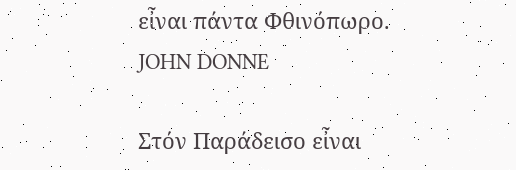εἶναι πάντα Φθινόπωρο.
JOHN DONNE

Στόν Παράδεισο εἶναι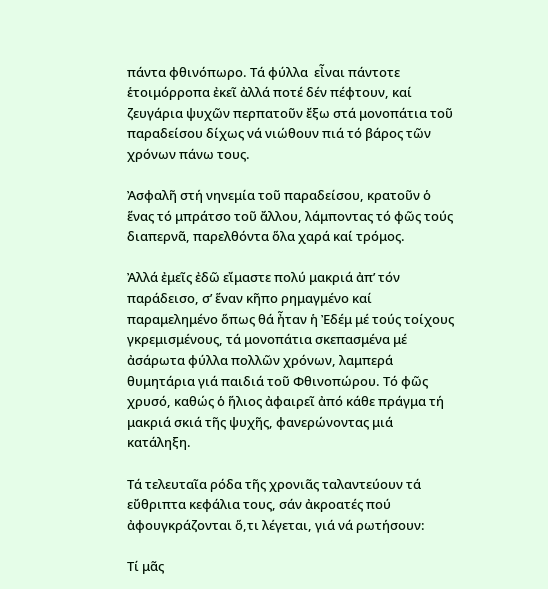πάντα φθινόπωρο. Τά φύλλα  εἶναι πάντοτε ἑτοιμόρροπα ἐκεῖ ἀλλά ποτέ δέν πέφτουν, καί ζευγάρια ψυχῶν περπατοῦν ἔξω στά μονοπάτια τοῦ παραδείσου δίχως νά νιώθουν πιά τό βάρος τῶν χρόνων πάνω τους.

Ἀσφαλῆ στή νηνεμία τοῦ παραδείσου, κρατοῦν ὁ ἕνας τό μπράτσο τοῦ ἄλλου, λάμποντας τό φῶς τούς διαπερνᾶ, παρελθόντα ὅλα χαρά καί τρόμος.

Ἀλλά ἐμεῖς ἐδῶ εἴμαστε πολύ μακριά ἀπ’ τόν παράδεισο, σ’ ἕναν κῆπο ρημαγμένο καί παραμελημένο ὅπως θά ἦταν ἡ Ἐδέμ μέ τούς τοίχους  γκρεμισμένους, τά μονοπάτια σκεπασμένα μέ ἀσάρωτα φύλλα πολλῶν χρόνων, λαμπερά θυμητάρια γιά παιδιά τοῦ Φθινοπώρου. Τό φῶς χρυσό, καθώς ὁ ἥλιος ἀφαιρεῖ ἀπό κάθε πράγμα τή μακριά σκιά τῆς ψυχῆς, φανερώνοντας μιά κατάληξη.

Τά τελευταῖα ρόδα τῆς χρονιᾶς ταλαντεύουν τά εὔθριπτα κεφάλια τους, σάν ἀκροατές πού ἀφουγκράζονται ὅ,τι λέγεται, γιά νά ρωτήσουν:

Τί μᾶς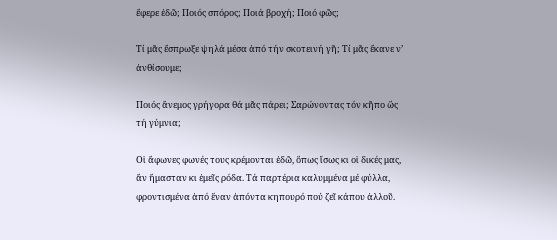ἔφερε ἐδῶ; Ποιός σπόρος; Ποιά βροχή; Ποιό φῶς;

Τί μᾶς ἔσπρωξε ψηλά μέσα ἀπό τήν σκοτεινή γῆ; Τί μᾶς ἔκανε ν’ ἀνθίσουμε;

Ποιός ἄνεμος γρήγορα θά μᾶς πάρει; Σαρώνοντας τόν κῆπο ὥς τή γύμνια;

Οἱ ἄφωνες φωνές τους κρέμονται ἐδῶ, ὅπως ἴσως κι οἱ δικές μας, ἄν ἤμασταν κι ἐμεῖς ρόδα. Τά παρτέρια καλυμμένα μέ φύλλα, φροντισμένα ἀπό ἕναν ἀπόντα κηπουρό πού ζεῖ κάπου ἀλλοῦ.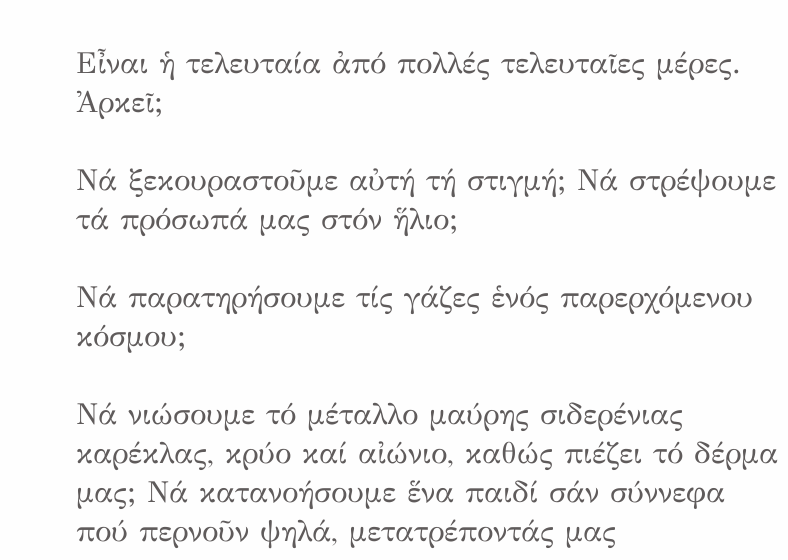Εἶναι ἡ τελευταία ἀπό πολλές τελευταῖες μέρες. Ἀρκεῖ;

Νά ξεκουραστοῦμε αὐτή τή στιγμή; Νά στρέψουμε τά πρόσωπά μας στόν ἥλιο;

Νά παρατηρήσουμε τίς γάζες ἑνός παρερχόμενου κόσμου;

Νά νιώσουμε τό μέταλλο μαύρης σιδερένιας καρέκλας, κρύο καί αἰώνιο, καθώς πιέζει τό δέρμα μας; Νά κατανοήσουμε ἕνα παιδί σάν σύννεφα πού περνοῦν ψηλά, μετατρέποντάς μας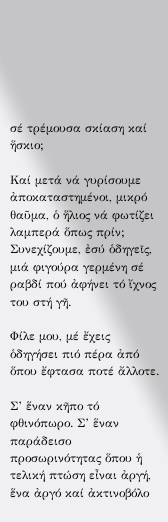σέ τρέμουσα σκίαση καί ἥσκιο;

Καί μετά νά γυρίσουμε ἀποκαταστημένοι, μικρό θαῦμα, ὁ ἥλιος νά φωτίζει λαμπερά ὅπως πρίν; Συνεχίζουμε, ἐσύ ὁδηγεῖς, μιά φιγούρα γερμένη σέ ραβδί πού ἀφήνει τό ἴχνος του στή γῆ.

Φίλε μου, μέ ἔχεις ὁδηγήσει πιό πέρα ἀπό ὅπου ἔφτασα ποτέ ἄλλοτε.

Σ’ ἕναν κῆπο τό φθινόπωρο. Σ’ ἕναν παράδεισο προσωρινότητας ὅπου ἡ τελική πτώση εἶναι ἀργή, ἕνα ἀργό καί ἀκτινοβόλο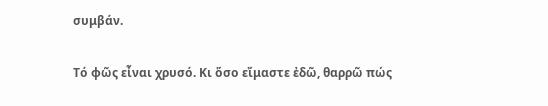συμβάν.

Τό φῶς εἶναι χρυσό. Κι ὅσο εἴμαστε ἐδῶ, θαρρῶ πώς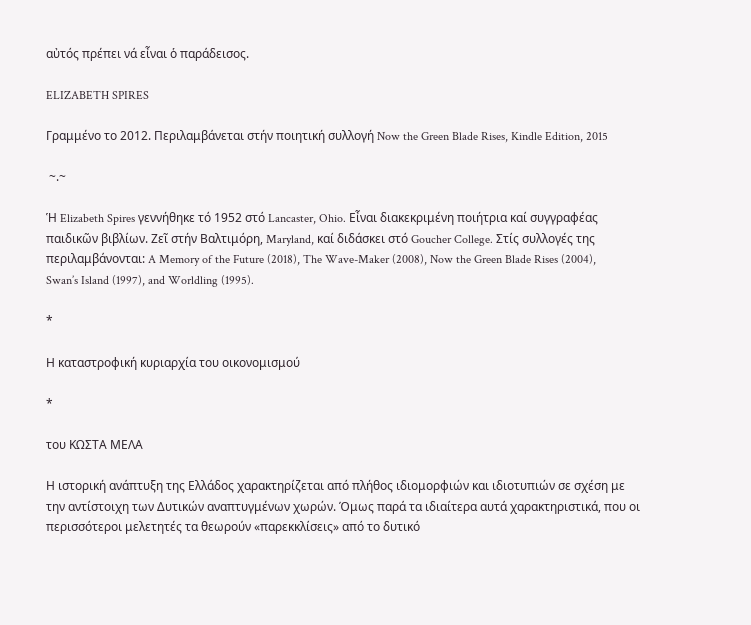αὐτός πρέπει νά εἶναι ὁ παράδεισος.

ELIZABETH SPIRES

Γραμμένο το 2012. Περιλαμβάνεται στήν ποιητική συλλογή Now the Green Blade Rises, Kindle Edition, 2015

 ~.~

Ἡ Elizabeth Spires γεννήθηκε τό 1952 στό Lancaster, Ohio. Εἶναι διακεκριμένη ποιήτρια καί συγγραφέας παιδικῶν βιβλίων. Ζεῖ στήν Βαλτιμόρη, Maryland, καί διδάσκει στό Goucher College. Στίς συλλογές της περιλαμβάνονται: A Memory of the Future (2018), The Wave-Maker (2008), Now the Green Blade Rises (2004), Swan’s Island (1997), and Worldling (1995).

*

Η καταστροφική κυριαρχία του οικονομισμού

*

του ΚΩΣΤΑ ΜΕΛΑ

Η ιστορική ανάπτυξη της Ελλάδος χαρακτηρίζεται από πλήθος ιδιομορφιών και ιδιοτυπιών σε σχέση με την αντίστοιχη των Δυτικών αναπτυγμένων χωρών. Όμως παρά τα ιδιαίτερα αυτά χαρακτηριστικά, που οι περισσότεροι μελετητές τα θεωρούν «παρεκκλίσεις» από το δυτικό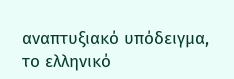αναπτυξιακό υπόδειγμα, το ελληνικό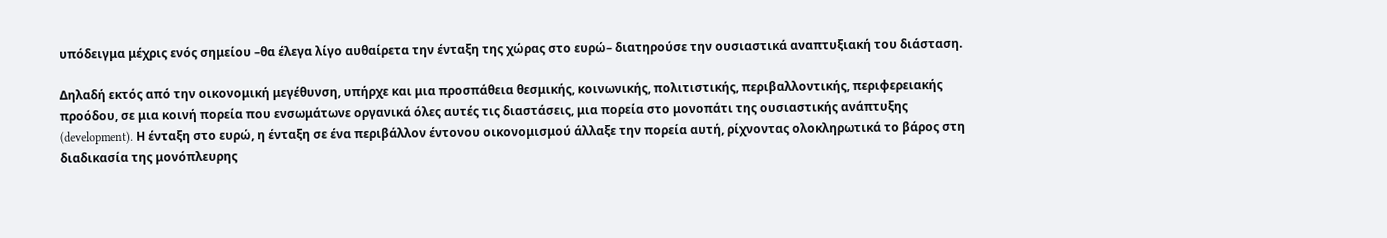υπόδειγμα μέχρις ενός σημείου –θα έλεγα λίγο αυθαίρετα την ένταξη της χώρας στο ευρώ– διατηρούσε την ουσιαστικά αναπτυξιακή του διάσταση.

Δηλαδή εκτός από την οικονομική μεγέθυνση, υπήρχε και μια προσπάθεια θεσμικής, κοινωνικής, πολιτιστικής, περιβαλλοντικής, περιφερειακής προόδου, σε μια κοινή πορεία που ενσωμάτωνε οργανικά όλες αυτές τις διαστάσεις, μια πορεία στο μονοπάτι της ουσιαστικής ανάπτυξης (development). Η ένταξη στο ευρώ, η ένταξη σε ένα περιβάλλον έντονου οικονομισμού άλλαξε την πορεία αυτή, ρίχνοντας ολοκληρωτικά το βάρος στη διαδικασία της μονόπλευρης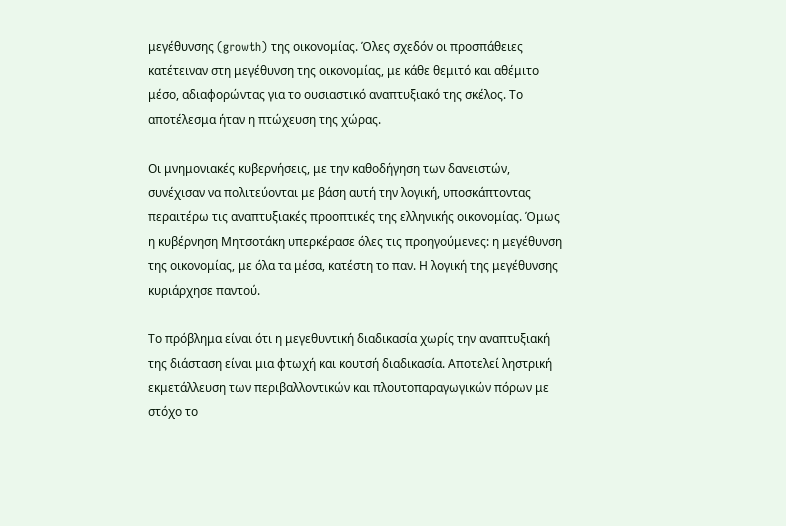μεγέθυνσης (growth) της οικονομίας. Όλες σχεδόν οι προσπάθειες κατέτειναν στη μεγέθυνση της οικονομίας, με κάθε θεμιτό και αθέμιτο μέσο, αδιαφορώντας για το ουσιαστικό αναπτυξιακό της σκέλος. Το αποτέλεσμα ήταν η πτώχευση της χώρας.

Οι μνημονιακές κυβερνήσεις, με την καθοδήγηση των δανειστών, συνέχισαν να πολιτεύονται με βάση αυτή την λογική, υποσκάπτοντας περαιτέρω τις αναπτυξιακές προοπτικές της ελληνικής οικονομίας. Όμως η κυβέρνηση Μητσοτάκη υπερκέρασε όλες τις προηγούμενες: η μεγέθυνση της οικονομίας, με όλα τα μέσα, κατέστη το παν. Η λογική της μεγέθυνσης κυριάρχησε παντού.

Το πρόβλημα είναι ότι η μεγεθυντική διαδικασία χωρίς την αναπτυξιακή της διάσταση είναι μια φτωχή και κουτσή διαδικασία. Αποτελεί ληστρική εκμετάλλευση των περιβαλλοντικών και πλουτοπαραγωγικών πόρων με στόχο το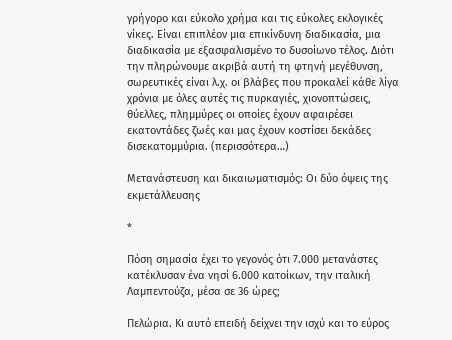γρήγορο και εύκολο χρήμα και τις εύκολες εκλογικές νίκες. Είναι επιπλέον μια επικίνδυνη διαδικασία, μια διαδικασία με εξασφαλισμένο το δυσοίωνο τέλος. Διότι την πληρώνουμε ακριβά αυτή τη φτηνή μεγέθυνση, σωρευτικές είναι λ.χ. οι βλάβες που προκαλεί κάθε λίγα χρόνια με όλες αυτές τις πυρκαγιές, χιονοπτώσεις, θύελλες, πλημμύρες οι οποίες έχουν αφαιρέσει εκατοντάδες ζωές και μας έχουν κοστίσει δεκάδες δισεκατομμύρια. (περισσότερα…)

Μετανάστευση και δικαιωματισμός: Οι δύο όψεις της εκμετάλλευσης

*

Πόση σημασία έχει το γεγονός ότι 7.000 μετανάστες κατέκλυσαν ένα νησί 6.000 κατοίκων, την ιταλική Λαμπεντούζα, μέσα σε 36 ώρες;

Πελώρια. Κι αυτό επειδή δείχνει την ισχύ και το εύρος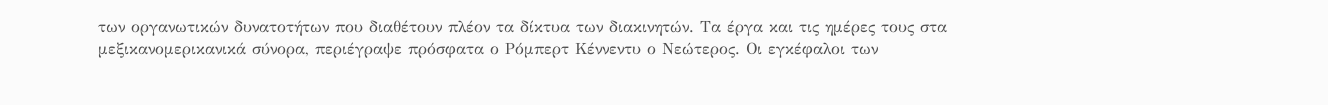των οργανωτικών δυνατοτήτων που διαθέτουν πλέον τα δίκτυα των διακινητών. Τα έργα και τις ημέρες τους στα μεξικανομερικανικά σύνορα, περιέγραψε πρόσφατα ο Ρόμπερτ Κέννεντυ ο Νεώτερος. Οι εγκέφαλοι των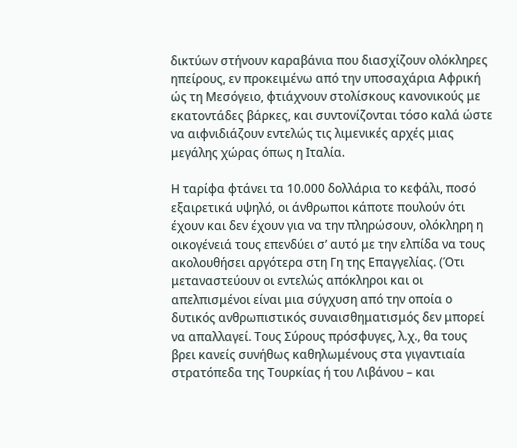δικτύων στήνουν καραβάνια που διασχίζουν ολόκληρες ηπείρους, εν προκειμένω από την υποσαχάρια Αφρική ώς τη Μεσόγειο, φτιάχνουν στολίσκους κανονικούς με εκατοντάδες βάρκες, και συντονίζονται τόσο καλά ώστε να αιφνιδιάζουν εντελώς τις λιμενικές αρχές μιας μεγάλης χώρας όπως η Ιταλία.

Η ταρίφα φτάνει τα 10.000 δολλάρια το κεφάλι, ποσό εξαιρετικά υψηλό, οι άνθρωποι κάποτε πουλούν ότι έχουν και δεν έχουν για να την πληρώσουν, ολόκληρη η οικογένειά τους επενδύει σ’ αυτό με την ελπίδα να τους ακολουθήσει αργότερα στη Γη της Επαγγελίας. (Ότι μεταναστεύουν οι εντελώς απόκληροι και οι απελπισμένοι είναι μια σύγχυση από την οποία ο δυτικός ανθρωπιστικός συναισθηματισμός δεν μπορεί να απαλλαγεί. Τους Σύρους πρόσφυγες, λ.χ., θα τους βρει κανείς συνήθως καθηλωμένους στα γιγαντιαία στρατόπεδα της Τουρκίας ή του Λιβάνου – και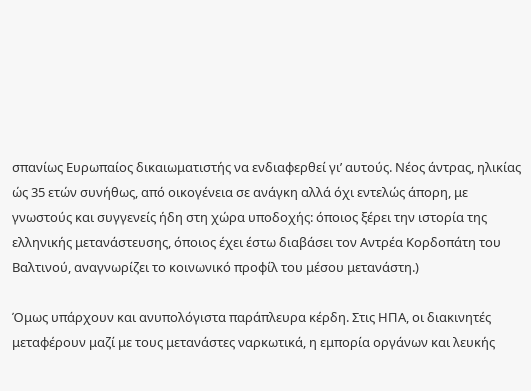σπανίως Ευρωπαίος δικαιωματιστής να ενδιαφερθεί γι’ αυτούς. Νέος άντρας, ηλικίας ώς 35 ετών συνήθως, από οικογένεια σε ανάγκη αλλά όχι εντελώς άπορη, με γνωστούς και συγγενείς ήδη στη χώρα υποδοχής: όποιος ξέρει την ιστορία της ελληνικής μετανάστευσης, όποιος έχει έστω διαβάσει τον Αντρέα Κορδοπάτη του Βαλτινού, αναγνωρίζει το κοινωνικό προφίλ του μέσου μετανάστη.)

Όμως υπάρχουν και ανυπολόγιστα παράπλευρα κέρδη. Στις ΗΠΑ, οι διακινητές μεταφέρουν μαζί με τους μετανάστες ναρκωτικά, η εμπορία οργάνων και λευκής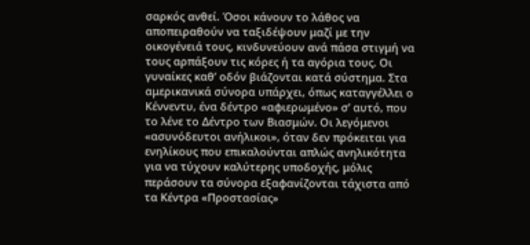σαρκός ανθεί. Όσοι κάνουν το λάθος να αποπειραθούν να ταξιδέψουν μαζί με την οικογένειά τους, κινδυνεύουν ανά πάσα στιγμή να τους αρπάξουν τις κόρες ή τα αγόρια τους. Οι γυναίκες καθ’ οδόν βιάζονται κατά σύστημα. Στα αμερικανικά σύνορα υπάρχει, όπως καταγγέλλει ο Κέννεντυ, ένα δέντρο «αφιερωμένο» σ’ αυτό, που το λένε το Δέντρο των Βιασμών. Οι λεγόμενοι «ασυνόδευτοι ανήλικοι», όταν δεν πρόκειται για ενηλίκους που επικαλούνται απλώς ανηλικότητα για να τύχουν καλύτερης υποδοχής, μόλις περάσουν τα σύνορα εξαφανίζονται τάχιστα από τα Κέντρα «Προστασίας»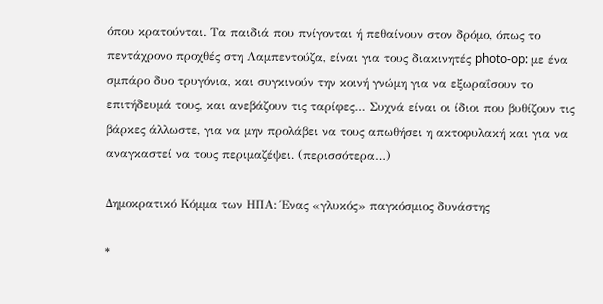όπου κρατούνται. Τα παιδιά που πνίγονται ή πεθαίνουν στον δρόμο, όπως το πεντάχρονο προχθές στη Λαμπεντούζα, είναι για τους διακινητές photo-op: με ένα σμπάρο δυο τρυγόνια, και συγκινούν την κοινή γνώμη για να εξωραΐσουν το επιτήδευμά τους, και ανεβάζουν τις ταρίφες… Συχνά είναι οι ίδιοι που βυθίζουν τις βάρκες άλλωστε, για να μην προλάβει να τους απωθήσει η ακτοφυλακή και για να αναγκαστεί να τους περιμαζέψει. (περισσότερα…)

Δημοκρατικό Κόμμα των ΗΠΑ: Ένας «γλυκός» παγκόσμιος δυνάστης

*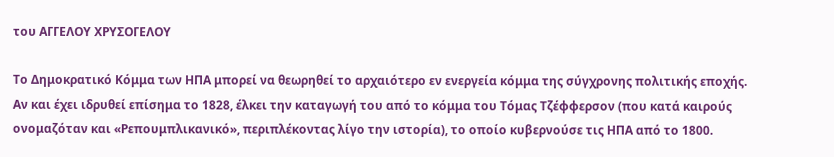του ΑΓΓΕΛΟΥ ΧΡΥΣΟΓΕΛΟΥ

Το Δημοκρατικό Κόμμα των ΗΠΑ μπορεί να θεωρηθεί το αρχαιότερο εν ενεργεία κόμμα της σύγχρονης πολιτικής εποχής. Αν και έχει ιδρυθεί επίσημα το 1828, έλκει την καταγωγή του από το κόμμα του Τόμας Τζέφφερσον (που κατά καιρούς ονομαζόταν και «Ρεπουμπλικανικό», περιπλέκοντας λίγο την ιστορία), το οποίο κυβερνούσε τις ΗΠΑ από το 1800.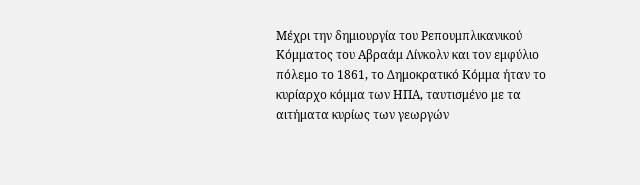Μέχρι την δημιουργία του Ρεπουμπλικανικού Κόμματος του Αβραάμ Λίνκολν και τον εμφύλιο πόλεμο το 1861, το Δημοκρατικό Κόμμα ήταν το κυρίαρχο κόμμα των ΗΠΑ, ταυτισμένο με τα αιτήματα κυρίως των γεωργών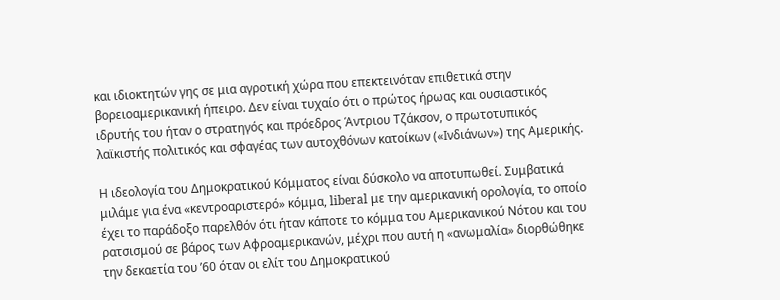και ιδιοκτητών γης σε μια αγροτική χώρα που επεκτεινόταν επιθετικά στην βορειοαμερικανική ήπειρο. Δεν είναι τυχαίο ότι ο πρώτος ήρωας και ουσιαστικός ιδρυτής του ήταν ο στρατηγός και πρόεδρος Άντριου Τζάκσον, ο πρωτοτυπικός λαϊκιστής πολιτικός και σφαγέας των αυτοχθόνων κατοίκων («Ινδιάνων») της Αμερικής.

Η ιδεολογία του Δημοκρατικού Κόμματος είναι δύσκολο να αποτυπωθεί. Συμβατικά μιλάμε για ένα «κεντροαριστερό» κόμμα, liberal με την αμερικανική ορολογία, το οποίο έχει το παράδοξο παρελθόν ότι ήταν κάποτε το κόμμα του Αμερικανικού Νότου και του ρατσισμού σε βάρος των Αφροαμερικανών, μέχρι που αυτή η «ανωμαλία» διορθώθηκε την δεκαετία του ’60 όταν οι ελίτ του Δημοκρατικού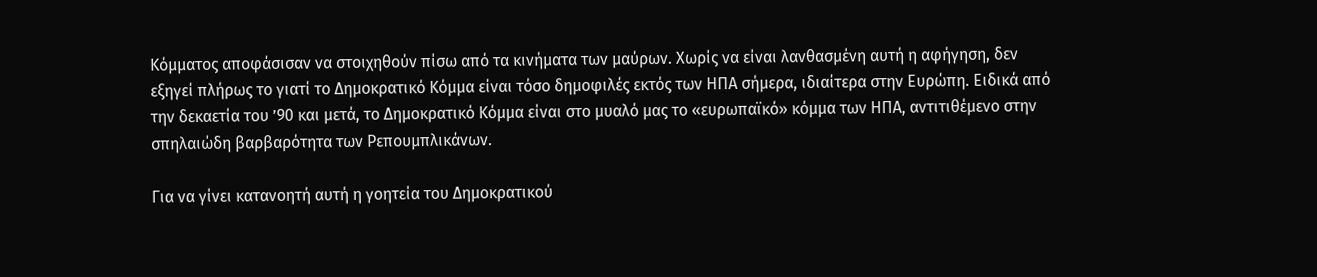Κόμματος αποφάσισαν να στοιχηθούν πίσω από τα κινήματα των μαύρων. Χωρίς να είναι λανθασμένη αυτή η αφήγηση, δεν εξηγεί πλήρως το γιατί το Δημοκρατικό Κόμμα είναι τόσο δημοφιλές εκτός των ΗΠΑ σήμερα, ιδιαίτερα στην Ευρώπη. Ειδικά από την δεκαετία του ’90 και μετά, το Δημοκρατικό Κόμμα είναι στο μυαλό μας το «ευρωπαϊκό» κόμμα των ΗΠΑ, αντιτιθέμενο στην σπηλαιώδη βαρβαρότητα των Ρεπουμπλικάνων.

Για να γίνει κατανοητή αυτή η γοητεία του Δημοκρατικού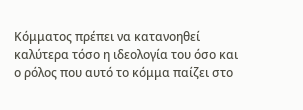Κόμματος πρέπει να κατανοηθεί καλύτερα τόσο η ιδεολογία του όσο και ο ρόλος που αυτό το κόμμα παίζει στο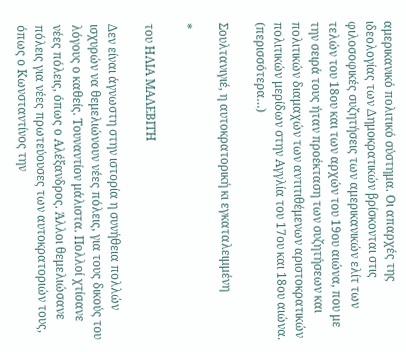αμερικανικό πολιτικό σύστημα. Οι απαρχές της ιδεολογίας των Δημοκρατικών βρίσκονται στις φιλοσοφικές συζητήσεις των αμερικανικών ελίτ των τελών του 18ου και των αρχών του 19ου αιώνα, που με την σειρά τους ήταν προέκταση των συζητήσεων και πολιτικών διαμαχών των αντιτιθέμενων αριστοκρατικών πολιτικών μερίδων στην Αγγλία του 17ου και 18ου αιώνα. (περισσότερα…)

Σουλτανιγιέ, η αυτοκρατορική κι εγκαταλειμμένη

*

του ΗΛΙΑ ΜΑΛΕΒΙΤΗ

Δεν είναι άγνωστη στην ιστορία η συνήθεια πολλών ισχυρών να θεμελιώνουν νέες πόλεις, για τους δικούς του λόγους ο καθείς. Τουναντίον μάλιστα. Πολλοί χτίσανε νέες πόλεις, όπως ο Αλέξανδρος. Άλλοι θεμελιώσανε πόλεις για νέες πρωτεύουσες των αυτοκρατοριών τους, όπως ο Κωνσταντίνος την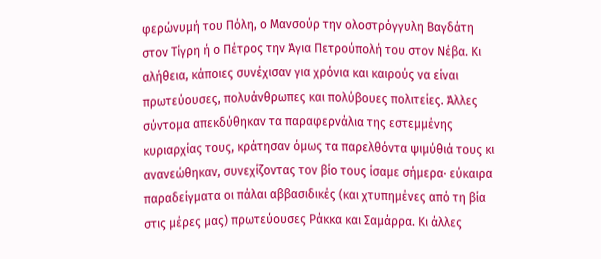φερώνυμή του Πόλη, ο Μανσούρ την ολοστρόγγυλη Βαγδάτη στον Τίγρη ή ο Πέτρος την Άγια Πετρούπολή του στον Νέβα. Κι αλήθεια, κάποιες συνέχισαν για χρόνια και καιρούς να είναι πρωτεύουσες, πολυάνθρωπες και πολύβουες πολιτείες. Άλλες σύντομα απεκδύθηκαν τα παραφερνάλια της εστεμμένης κυριαρχίας τους, κράτησαν όμως τα παρελθόντα ψιμύθιά τους κι ανανεώθηκαν, συνεχίζοντας τον βίο τους ίσαμε σήμερα· εύκαιρα παραδείγματα οι πάλαι αββασιδικές (και χτυπημένες από τη βία στις μέρες μας) πρωτεύουσες Ράκκα και Σαμάρρα. Κι άλλες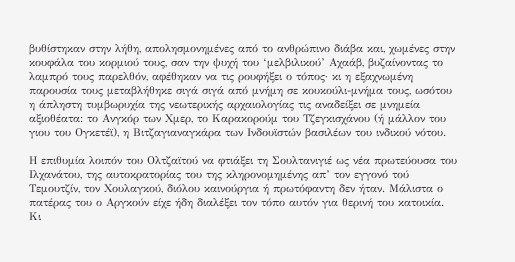βυθίστηκαν στην λήθη, απολησμονημένες από το ανθρώπινο διάβα και, χωμένες στην κουφάλα του κορμιού τους, σαν την ψυχή του ‘μελβιλικού’ Αχαάβ, βυζαίνοντας το λαμπρό τους παρελθόν, αφέθηκαν να τις ρουφήξει ο τόπος· κι η εξαχνωμένη παρουσία τους μεταβλήθηκε σιγά σιγά από μνήμη σε κουκούλι-μνήμα τους, ωσότου η άπληστη τυμβωρυχία της νεωτερικής αρχαιολογίας τις αναδείξει σε μνημεία αξιοθέατα: το Ανγκόρ των Χμερ, το Καρακορούμ του Τζεγκισχάνου (ή μάλλον του γιου του Ογκετέϊ), η Βιτζαγιαναγκάρα των Ινδουϊστών βασιλέων του ινδικού νότου.

Η επιθυμία λοιπόν του Ολτζαϊτού να φτιάξει τη Σουλτανιγιέ ως νέα πρωτεύουσα του Ιλχανάτου, της αυτοκρατορίας του της κληρονομημένης απ’ τον εγγονό τού Τεμουτζίν, τον Χουλαγκού, διόλου καινούργια ή πρωτόφαντη δεν ήταν. Μάλιστα ο πατέρας του ο Αργκούν είχε ήδη διαλέξει τον τόπο αυτόν για θερινή του κατοικία. Κι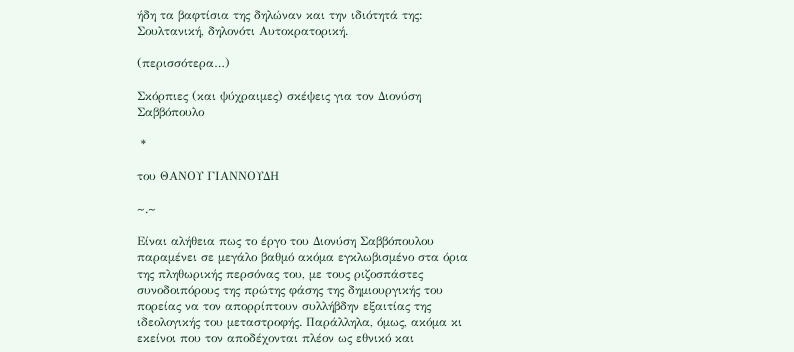ήδη τα βαφτίσια της δηλώναν και την ιδιότητά της: Σουλτανική, δηλονότι Αυτοκρατορική.

(περισσότερα…)

Σκόρπιες (και ψύχραιμες) σκέψεις για τον Διονύση Σαββόπουλο

 *

του ΘΑΝΟΥ ΓΙΑΝΝΟΥΔΗ

~.~

Είναι αλήθεια πως το έργο του Διονύση Σαββόπουλου παραμένει σε μεγάλο βαθμό ακόμα εγκλωβισμένο στα όρια της πληθωρικής περσόνας του, με τους ριζοσπάστες συνοδοιπόρους της πρώτης φάσης της δημιουργικής του πορείας να τον απορρίπτουν συλλήβδην εξαιτίας της ιδεολογικής του μεταστροφής. Παράλληλα, όμως, ακόμα κι εκείνοι που τον αποδέχονται πλέον ως εθνικό και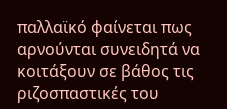παλλαϊκό φαίνεται πως αρνούνται συνειδητά να κοιτάξουν σε βάθος τις ριζοσπαστικές του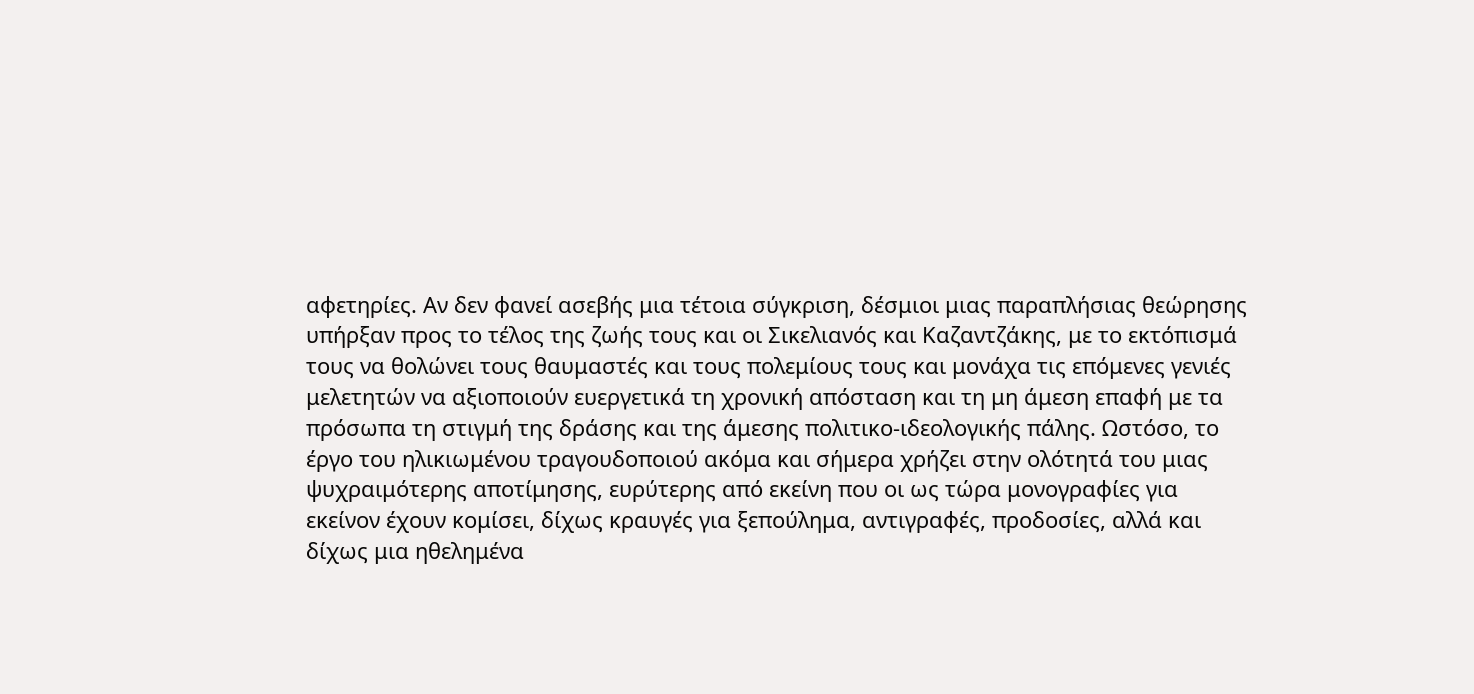αφετηρίες. Αν δεν φανεί ασεβής μια τέτοια σύγκριση, δέσμιοι μιας παραπλήσιας θεώρησης υπήρξαν προς το τέλος της ζωής τους και οι Σικελιανός και Καζαντζάκης, με το εκτόπισμά τους να θολώνει τους θαυμαστές και τους πολεμίους τους και μονάχα τις επόμενες γενιές μελετητών να αξιοποιούν ευεργετικά τη χρονική απόσταση και τη μη άμεση επαφή με τα πρόσωπα τη στιγμή της δράσης και της άμεσης πολιτικο-ιδεολογικής πάλης. Ωστόσο, το έργο του ηλικιωμένου τραγουδοποιού ακόμα και σήμερα χρήζει στην ολότητά του μιας ψυχραιμότερης αποτίμησης, ευρύτερης από εκείνη που οι ως τώρα μονογραφίες για εκείνον έχουν κομίσει, δίχως κραυγές για ξεπούλημα, αντιγραφές, προδοσίες, αλλά και δίχως μια ηθελημένα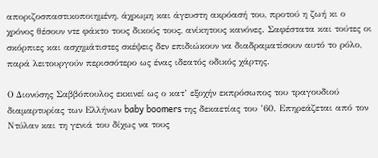αποριζοσπαστικοποιημένη, άχρωμη και άγευστη ακρόασή του, προτού η ζωή κι ο χρόνος θέσουν ντε φάκτο τους δικούς τους, ανίκητους κανόνες. Σαφέστατα και τούτες οι σκόρπιες και ασχημάτιστες σκέψεις δεν επιδιώκουν να διαδραματίσουν αυτό το ρόλο, παρά λειτουργούν περισσότερο ως ένας ιδεατός οδικός χάρτης.

Ο Διονύσης Σαββόπουλος εκκινεί ως ο κατ’ εξοχήν εκπρόσωπος του τραγουδιού διαμαρτυρίας των Ελλήνων baby boomers της δεκαετίας του ’60. Επηρεάζεται από τον Ντύλαν και τη γενιά του δίχως να τους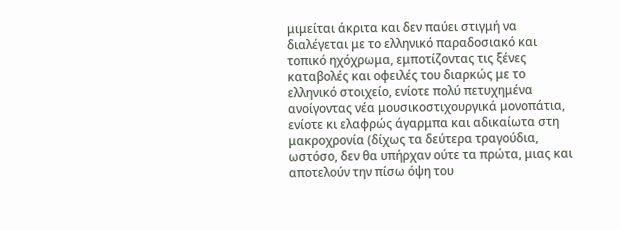μιμείται άκριτα και δεν παύει στιγμή να διαλέγεται με το ελληνικό παραδοσιακό και τοπικό ηχόχρωμα, εμποτίζοντας τις ξένες καταβολές και οφειλές του διαρκώς με το ελληνικό στοιχείο, ενίοτε πολύ πετυχημένα ανοίγοντας νέα μουσικοστιχουργικά μονοπάτια, ενίοτε κι ελαφρώς άγαρμπα και αδικαίωτα στη μακροχρονία (δίχως τα δεύτερα τραγούδια, ωστόσο, δεν θα υπήρχαν ούτε τα πρώτα, μιας και αποτελούν την πίσω όψη του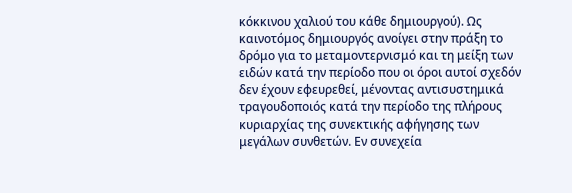κόκκινου χαλιού του κάθε δημιουργού). Ως καινοτόμος δημιουργός ανοίγει στην πράξη το δρόμο για το μεταμοντερνισμό και τη μείξη των ειδών κατά την περίοδο που οι όροι αυτοί σχεδόν δεν έχουν εφευρεθεί, μένοντας αντισυστημικά τραγουδοποιός κατά την περίοδο της πλήρους κυριαρχίας της συνεκτικής αφήγησης των μεγάλων συνθετών. Εν συνεχεία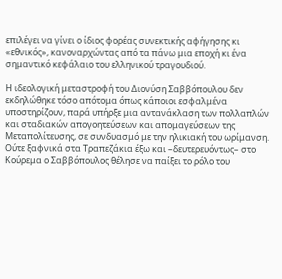επιλέγει να γίνει ο ίδιος φορέας συνεκτικής αφήγησης κι «εθνικός», κανοναρχώντας από τα πάνω μια εποχή κι ένα σημαντικό κεφάλαιο του ελληνικού τραγουδιού.

Η ιδεολογική μεταστροφή του Διονύση Σαββόπουλου δεν εκδηλώθηκε τόσο απότομα όπως κάποιοι εσφαλμένα υποστηρίζουν, παρά υπήρξε μια αντανάκλαση των πολλαπλών και σταδιακών απογοητεύσεων και απομαγεύσεων της Μεταπολίτευσης, σε συνδυασμό με την ηλικιακή του ωρίμανση. Ούτε ξαφνικά στα Τραπεζάκια έξω και –δευτερευόντως– στο Κούρεμα ο Σαββόπουλος θέλησε να παίξει το ρόλο του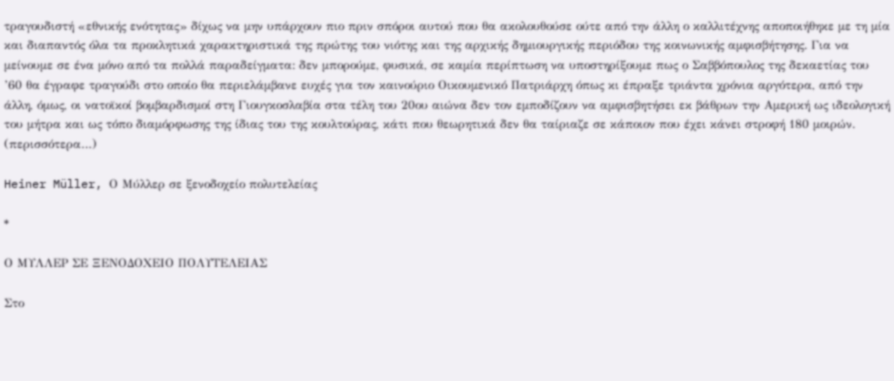τραγουδιστή «εθνικής ενότητας» δίχως να μην υπάρχουν πιο πριν σπόροι αυτού που θα ακολουθούσε ούτε από την άλλη ο καλλιτέχνης αποποιήθηκε με τη μία και διαπαντός όλα τα προκλητικά χαρακτηριστικά της πρώτης του νιότης και της αρχικής δημιουργικής περιόδου της κοινωνικής αμφισβήτησης. Για να μείνουμε σε ένα μόνο από τα πολλά παραδείγματα: δεν μπορούμε, φυσικά, σε καμία περίπτωση να υποστηρίξουμε πως ο Σαββόπουλος της δεκαετίας του ’60 θα έγραφε τραγούδι στο οποίο θα περιελάμβανε ευχές για τον καινούριο Οικουμενικό Πατριάρχη όπως κι έπραξε τριάντα χρόνια αργότερα, από την άλλη, όμως, οι νατοϊκοί βομβαρδισμοί στη Γιουγκοσλαβία στα τέλη του 20ου αιώνα δεν τον εμποδίζουν να αμφισβητήσει εκ βάθρων την Αμερική ως ιδεολογική του μήτρα και ως τόπο διαμόρφωσης της ίδιας του της κουλτούρας, κάτι που θεωρητικά δεν θα ταίριαζε σε κάποιον που έχει κάνει στροφή 180 μοιρών. (περισσότερα…)

Heiner Müller, Ο Μύλλερ σε ξενοδοχείο πολυτελείας

*

Ο ΜΥΛΛΕΡ ΣΕ ΞΕΝΟΔΟΧΕΙΟ ΠΟΛΥΤΕΛΕΙΑΣ

Στο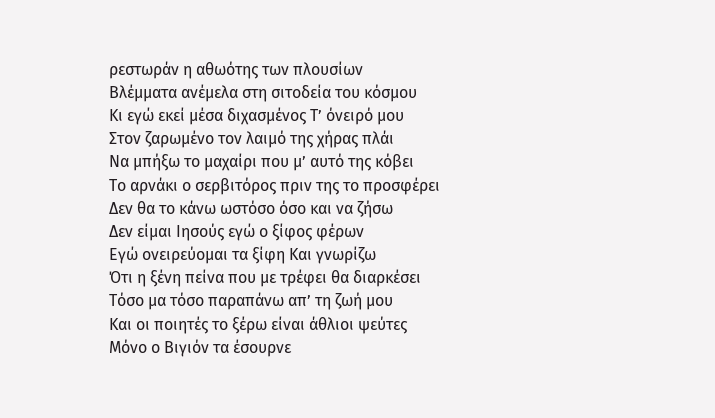ρεστωράν η αθωότης των πλουσίων
Βλέμματα ανέμελα στη σιτοδεία του κόσμου
Κι εγώ εκεί μέσα διχασμένος Τ’ όνειρό μου
Στον ζαρωμένο τον λαιμό της χήρας πλάι
Να μπήξω το μαχαίρι που μ’ αυτό της κόβει
Το αρνάκι ο σερβιτόρος πριν της το προσφέρει
Δεν θα το κάνω ωστόσο όσο και να ζήσω
Δεν είμαι Ιησούς εγώ ο ξίφος φέρων
Εγώ ονειρεύομαι τα ξίφη Και γνωρίζω
Ότι η ξένη πείνα που με τρέφει θα διαρκέσει
Τόσο μα τόσο παραπάνω απ’ τη ζωή μου
Και οι ποιητές το ξέρω είναι άθλιοι ψεύτες
Μόνο ο Βιγιόν τα έσουρνε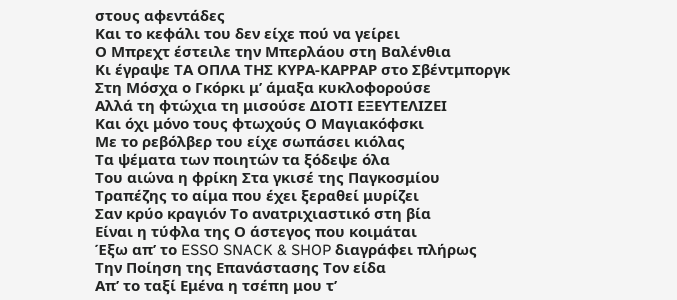στους αφεντάδες
Και το κεφάλι του δεν είχε πού να γείρει
Ο Μπρεχτ έστειλε την Μπερλάου στη Βαλένθια
Κι έγραψε ΤΑ ΟΠΛΑ ΤΗΣ ΚΥΡΑ-ΚΑΡΡΑΡ στο Σβέντμποργκ
Στη Μόσχα ο Γκόρκι μ’ άμαξα κυκλοφορούσε
Αλλά τη φτώχια τη μισούσε ΔΙΟΤΙ ΕΞΕΥΤΕΛΙΖΕΙ
Και όχι μόνο τους φτωχούς Ο Μαγιακόφσκι
Με το ρεβόλβερ του είχε σωπάσει κιόλας
Τα ψέματα των ποιητών τα ξόδεψε όλα
Του αιώνα η φρίκη Στα γκισέ της Παγκοσμίου
Τραπέζης το αίμα που έχει ξεραθεί μυρίζει
Σαν κρύο κραγιόν Το ανατριχιαστικό στη βία
Είναι η τύφλα της Ο άστεγος που κοιμάται
Έξω απ’ το ESSO SNACK & SHOP διαγράφει πλήρως
Την Ποίηση της Επανάστασης Τον είδα
Απ’ το ταξί Εμένα η τσέπη μου τ’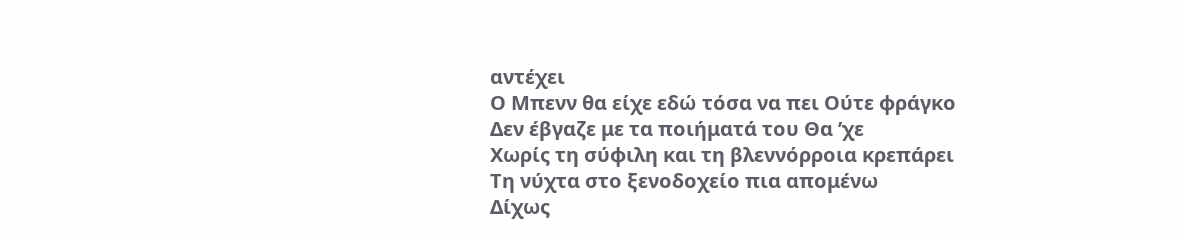αντέχει
Ο Μπενν θα είχε εδώ τόσα να πει Ούτε φράγκο
Δεν έβγαζε με τα ποιήματά του Θα ’χε
Χωρίς τη σύφιλη και τη βλεννόρροια κρεπάρει
Τη νύχτα στο ξενοδοχείο πια απομένω
Δίχως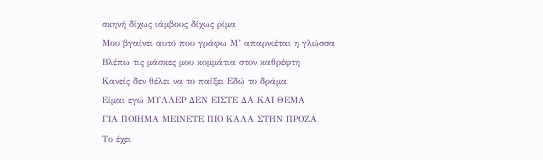σκηνή δίχως ιάμβους δίχως ρίμα
Μου βγαίνει αυτό που γράφω Μ’ απαρνιέται η γλώσσα
Βλέπω τις μάσκες μου κομμάτια στον καθρέφτη
Κανείς δεν θέλει να το παίξει Εδώ το δράμα
Είμαι εγώ ΜΥΛΛΕΡ ΔΕΝ ΕΙΣΤΕ ΔΑ ΚΑΙ ΘΕΜΑ
ΓΙΑ ΠΟΙΗΜΑ ΜΕΙΝΕΤΕ ΠΙΟ ΚΑΛΑ ΣΤΗΝ ΠΡΟΖΑ
Το έχει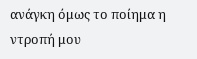ανάγκη όμως το ποίημα η ντροπή μου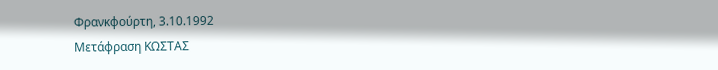Φρανκφούρτη, 3.10.1992
Μετάφραση ΚΩΣΤΑΣ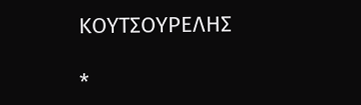ΚΟΥΤΣΟΥΡΕΛΗΣ

*